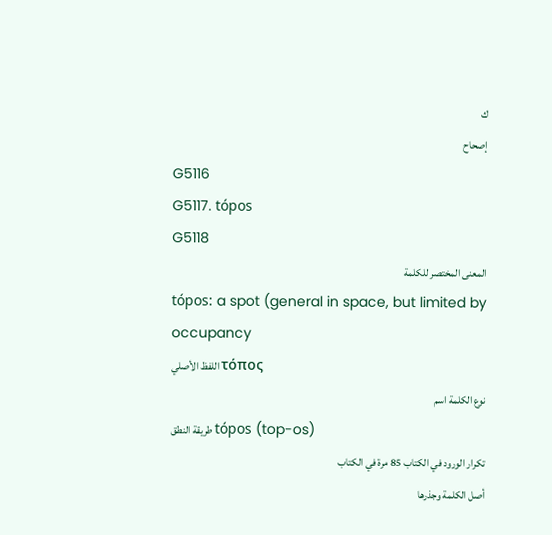ك
إصحاح
G5116
G5117. tópos
G5118
المعنى المختصر للكلمة
tópos: a spot (general in space, but limited by occupancy
اللفظ الأصلي τόπος
نوع الكلمة اسم
طريقة النطق tópos (top-os)
تكرار الورود في الكتاب 85 مرة في الكتاب
أصل الكلمة وجذرها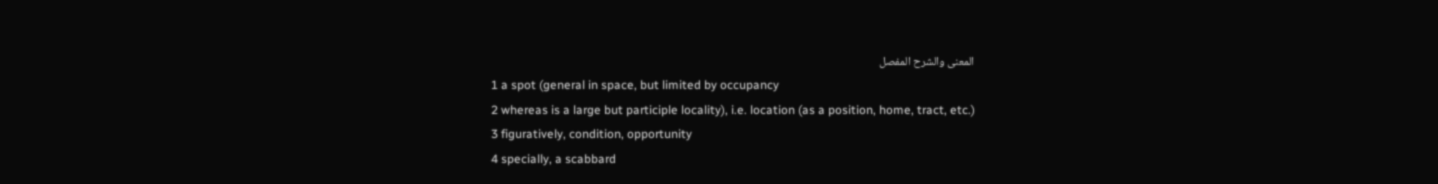المعنى والشرح المفصل
1 a spot (general in space, but limited by occupancy
2 whereas is a large but participle locality), i.e. location (as a position, home, tract, etc.)
3 figuratively, condition, opportunity
4 specially, a scabbard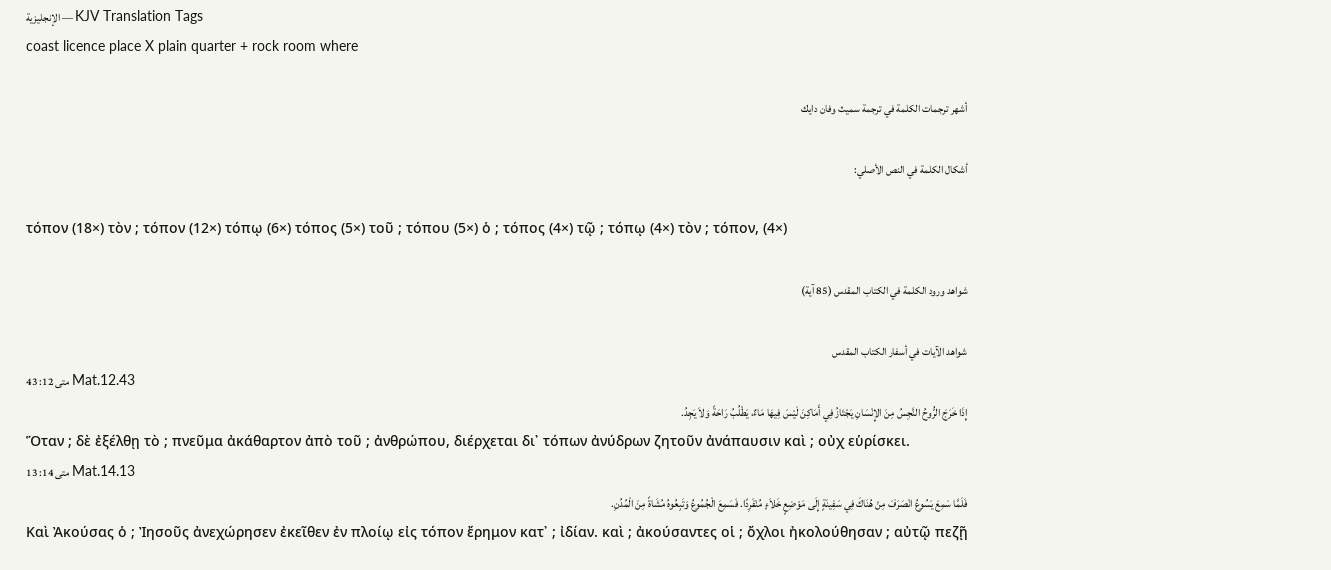الإنجليزية — KJV Translation Tags
coast licence place X plain quarter + rock room where

أشهر ترجمات الكلمة في ترجمة سميث وفان دايك

أشكال الكلمة في النص الأصلي:

τόπον (18×) τὸν ; τόπον (12×) τόπῳ (6×) τόπος (5×) τοῦ ; τόπου (5×) ὁ ; τόπος (4×) τῷ ; τόπῳ (4×) τὸν ; τόπον, (4×)

شواهد ورود الكلمة في الكتاب المقدس (85 آية)

شواهد الآيات في أسفار الكتاب المقدس
متى 12: 43 Mat.12.43
إِذَا خَرَجَ الرُّوحُ النَّجِسُ مِنَ الإِنْسَانِ يَجْتَازُ فِي أَمَاكِنَ لَيْسَ فِيهَا مَاءٌ، يَطْلُبُ رَاحَةً وَلاَ يَجِدُ.
Ὅταν ; δὲ ἐξέλθῃ τὸ ; πνεῦμα ἀκάθαρτον ἀπὸ τοῦ ; ἀνθρώπου, διέρχεται δι᾽ τόπων ἀνύδρων ζητοῦν ἀνάπαυσιν καὶ ; οὐχ εὑρίσκει.
متى 14: 13 Mat.14.13
فَلَمَّا سَمِعَ يَسُوعُ انْصَرَفَ مِنْ هُنَاكَ فِي سَفِينَةٍ إِلَى مَوْضِعٍ خَلاَءٍ مُنْفَرِدًا. فَسَمِعَ الْجُمُوعُ وَتَبِعُوهُ مُشَاةً مِنَ الْمُدُنِ.
Καὶ Ἀκούσας ὁ ; Ἰησοῦς ἀνεχώρησεν ἐκεῖθεν ἐν πλοίῳ εἰς τόπον ἔρημον κατ᾽ ; ἰδίαν. καὶ ; ἀκούσαντες οἱ ; ὄχλοι ἠκολούθησαν ; αὐτῷ πεζῇ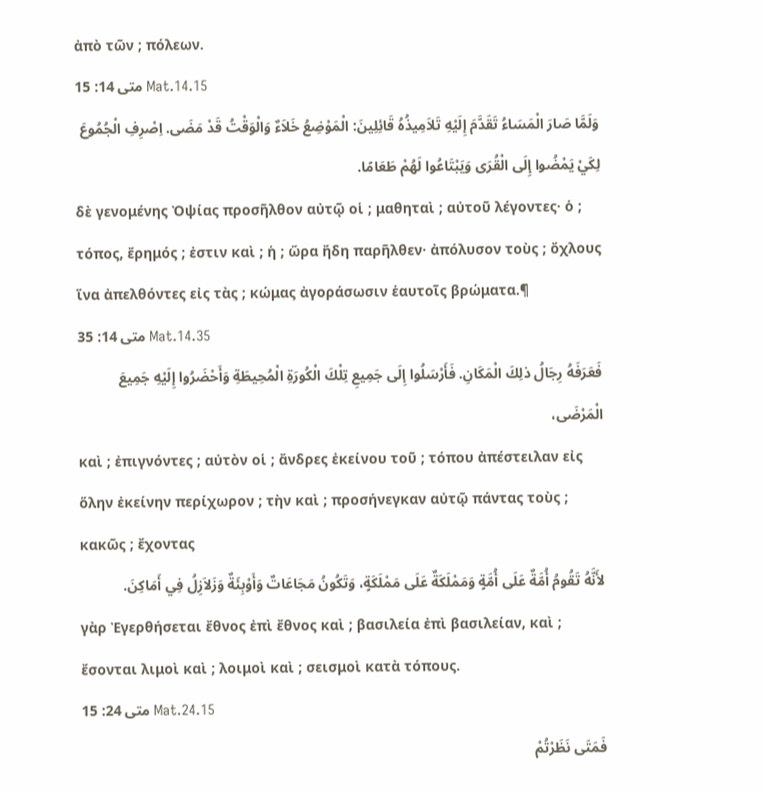ἀπὸ τῶν ; πόλεων.
متى 14: 15 Mat.14.15
وَلَمَّا صَارَ الْمَسَاءُ تَقَدَّمَ إِلَيْهِ تَلاَمِيذُهُ قَائِلِينَ: الْمَوْضِعُ خَلاَءٌ وَالْوَقْتُ قَدْ مَضَى. اِصْرِفِ الْجُمُوعَ لِكَيْ يَمْضُوا إِلَى الْقُرَى وَيَبْتَاعُوا لَهُمْ طَعَامًا.
δὲ γενομένης Ὀψίας προσῆλθον αὐτῷ οἱ ; μαθηταὶ ; αὐτοῦ λέγοντες· ὁ ; τόπος, ἔρημός ; ἐστιν καὶ ; ἡ ; ὥρα ἤδη παρῆλθεν· ἀπόλυσον τοὺς ; ὄχλους ἵνα ἀπελθόντες εἰς τὰς ; κώμας ἀγοράσωσιν ἑαυτοῖς βρώματα.¶
متى 14: 35 Mat.14.35
فَعَرَفَهُ رِجَالُ ذلِكَ الْمَكَانِ. فَأَرْسَلُوا إِلَى جَمِيعِ تِلْكَ الْكُورَةِ الْمُحِيطَةِ وَأَحْضَرُوا إِلَيْهِ جَمِيعَ الْمَرْضَى،
καὶ ; ἐπιγνόντες ; αὐτὸν οἱ ; ἄνδρες ἐκείνου τοῦ ; τόπου ἀπέστειλαν εἰς ὅλην ἐκείνην περίχωρον ; τὴν καὶ ; προσήνεγκαν αὐτῷ πάντας τοὺς ; κακῶς ; ἔχοντας
لأَنَّهُ تَقُومُ أُمَّةٌ عَلَى أُمَّةٍ وَمَمْلَكَةٌ عَلَى مَمْلَكَةٍ، وَتَكُونُ مَجَاعَاتٌ وَأَوْبِئَةٌ وَزَلاَزِلُ فِي أَمَاكِنَ.
γὰρ Ἐγερθήσεται ἔθνος ἐπὶ ἔθνος καὶ ; βασιλεία ἐπὶ βασιλείαν, καὶ ; ἔσονται λιμοὶ καὶ ; λοιμοὶ καὶ ; σεισμοὶ κατὰ τόπους.
متى 24: 15 Mat.24.15
فَمَتَى نَظَرْتُمْ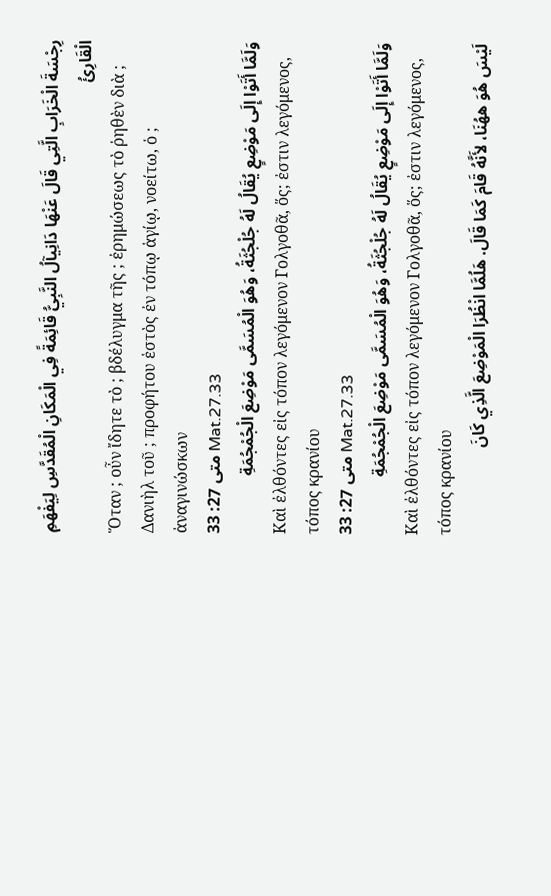رِجْسَةَ الْخَرَابِ الَّتِي قَالَ عَنْهَا دَانِيآلُ النَّبِيُّ قَائِمَةً فِي الْمَكَانِ الْمُقَدَّسِ لِيَفْهَمِ الْقَارِئُ
Ὅταν ; οὖν ἴδητε τὸ ; βδέλυγμα τῆς ; ἐρημώσεως τὸ ῥηθὲν διὰ ; Δανιὴλ τοῦ ; προφήτου ἑστὸς ἐν τόπῳ ἁγίῳ, νοείτω, ὁ ; ἀναγινώσκων
متى 27: 33 Mat.27.33
وَلَمَّا أَتَوْا إِلَى مَوْضِعٍ يُقَالُ لَهُ جُلْجُثَةُ، وَهُوَ الْمُسَمَّى مَوْضِعَ الْجُمْجُمَةِ
Καὶ ἐλθόντες εἰς τόπον λεγόμενον Γολγοθᾶ, ὅς; ἐστιν λεγόμενος, τόπος κρανίου
متى 27: 33 Mat.27.33
وَلَمَّا أَتَوْا إِلَى مَوْضِعٍ يُقَالُ لَهُ جُلْجُثَةُ، وَهُوَ الْمُسَمَّى مَوْضِعَ الْجُمْجُمَةِ
Καὶ ἐλθόντες εἰς τόπον λεγόμενον Γολγοθᾶ, ὅς; ἐστιν λεγόμενος, τόπος κρανίου
لَيْسَ هُوَ ههُنَا، لأَنَّهُ قَامَ كَمَا قَالَ. هَلُمَّا انْظُرَا الْمَوْضِعَ الَّذِي كَانَ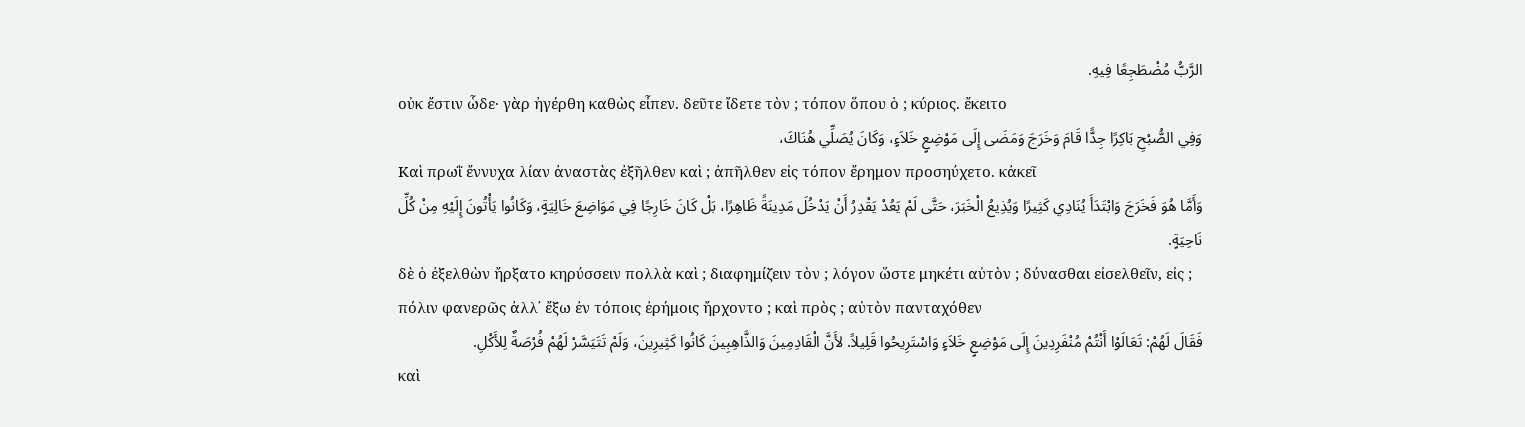الرَّبُّ مُضْطَجِعًا فِيهِ.
οὐκ ἔστιν ὧδε· γὰρ ἠγέρθη καθὼς εἶπεν. δεῦτε ἴδετε τὸν ; τόπον ὅπου ὁ ; κύριος. ἔκειτο
وَفِي الصُّبْحِ بَاكِرًا جِدًّا قَامَ وَخَرَجَ وَمَضَى إِلَى مَوْضِعٍ خَلاَءٍ، وَكَانَ يُصَلِّي هُنَاكَ،
Καὶ πρωῒ ἔννυχα λίαν ἀναστὰς ἐξῆλθεν καὶ ; ἀπῆλθεν εἰς τόπον ἔρημον προσηύχετο. κἀκεῖ
وَأَمَّا هُوَ فَخَرَجَ وَابْتَدَأَ يُنَادِي كَثِيرًا وَيُذِيعُ الْخَبَرَ، حَتَّى لَمْ يَعُدْ يَقْدِرُ أَنْ يَدْخُلَ مَدِينَةً ظَاهِرًا، بَلْ كَانَ خَارِجًا فِي مَوَاضِعَ خَالِيَةٍ، وَكَانُوا يَأْتُونَ إِلَيْهِ مِنْ كُلِّ نَاحِيَةٍ.
δὲ ὁ ἐξελθὼν ἤρξατο κηρύσσειν πολλὰ καὶ ; διαφημίζειν τὸν ; λόγον ὥστε μηκέτι αὐτὸν ; δύνασθαι εἰσελθεῖν, εἰς ; πόλιν φανερῶς ἀλλ᾽ ἔξω ἐν τόποις ἐρήμοις ἤρχοντο ; καὶ πρὸς ; αὐτὸν πανταχόθεν
فَقَالَ لَهُمْ: تَعَالَوْا أَنْتُمْ مُنْفَرِدِينَ إِلَى مَوْضِعٍ خَلاَءٍ وَاسْتَرِيحُوا قَلِيلاً. لأَنَّ الْقَادِمِينَ وَالذَّاهِبِينَ كَانُوا كَثِيرِينَ، وَلَمْ تَتَيَسَّرْ لَهُمْ فُرْصَةٌ لِلأَكْلِ.
καὶ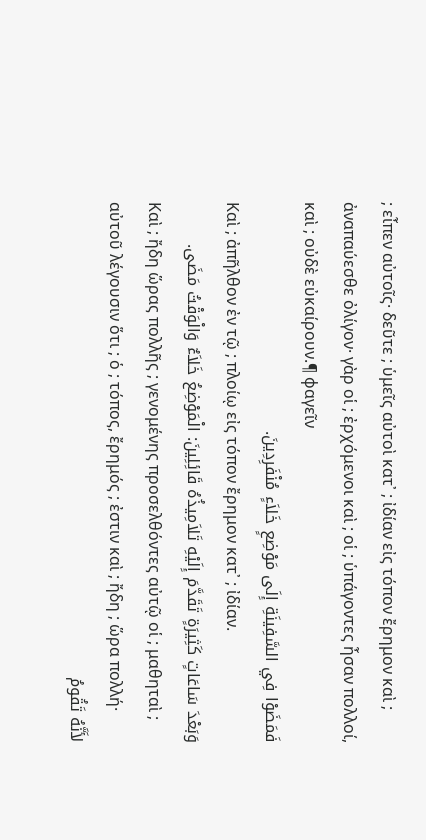; εἶπεν αὐτοῖς· δεῦτε ; ὑμεῖς αὐτοὶ κατ᾽ ; ἰδίαν εἰς τόπον ἔρημον καὶ ; ἀναπαύεσθε ὀλίγον· γὰρ οἱ ; ἐρχόμενοι καὶ ; οἱ ; ὑπάγοντες ἦσαν πολλοί, καὶ ; οὐδὲ εὐκαίρουν.¶ φαγεῖν
فَمَضَوْا فِي السَّفِينَةِ إِلَى مَوْضِعٍ خَلاَءٍ مُنْفَرِدِينَ.
Καὶ ; ἀπῆλθον ἐν τῷ ; πλοίῳ εἰς τόπον ἔρημον κατ᾽ ; ἰδίαν.
وَبَعْدَ سَاعَاتٍ كَثِيرَةٍ تَقَدَّمَ إِلَيْهِ تَلاَمِيذُهُ قَائِلِينَ: الْمَوْضِعُ خَلاَءٌ وَالْوَقْتُ مَضَى.
Καὶ ; ἤδη ὥρας πολλῆς ; γενομένης προσελθόντες αὐτῷ οἱ ; μαθηταὶ ; αὐτοῦ λέγουσιν ὅτι ; ὁ ; τόπος, ἔρημός ; ἐστιν καὶ ; ἤδη ; ὥρα πολλή·
لأَنَّهُ تَقُومُ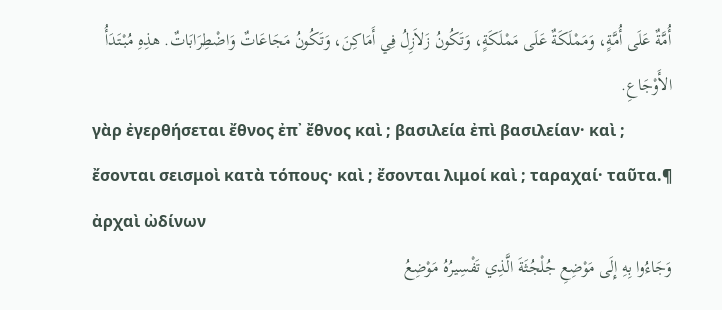أُمَّةٌ عَلَى أُمَّةٍ، وَمَمْلَكَةٌ عَلَى مَمْلَكَةٍ، وَتَكُونُ زَلاَزِلُ فِي أَمَاكِنَ، وَتَكُونُ مَجَاعَاتٌ وَاضْطِرَابَاتٌ. هذِهِ مُبْتَدَأُ الأَوْجَاعِ.
γὰρ ἐγερθήσεται ἔθνος ἐπ᾽ ἔθνος καὶ ; βασιλεία ἐπὶ βασιλείαν· καὶ ; ἔσονται σεισμοὶ κατὰ τόπους· καὶ ; ἔσονται λιμοί καὶ ; ταραχαί· ταῦτα.¶ ἀρχαὶ ὠδίνων
وَجَاءُوا بِهِ إِلَى مَوْضِعِ جُلْجُثَةَ الَّذِي تَفْسِيرُهُ مَوْضِعُ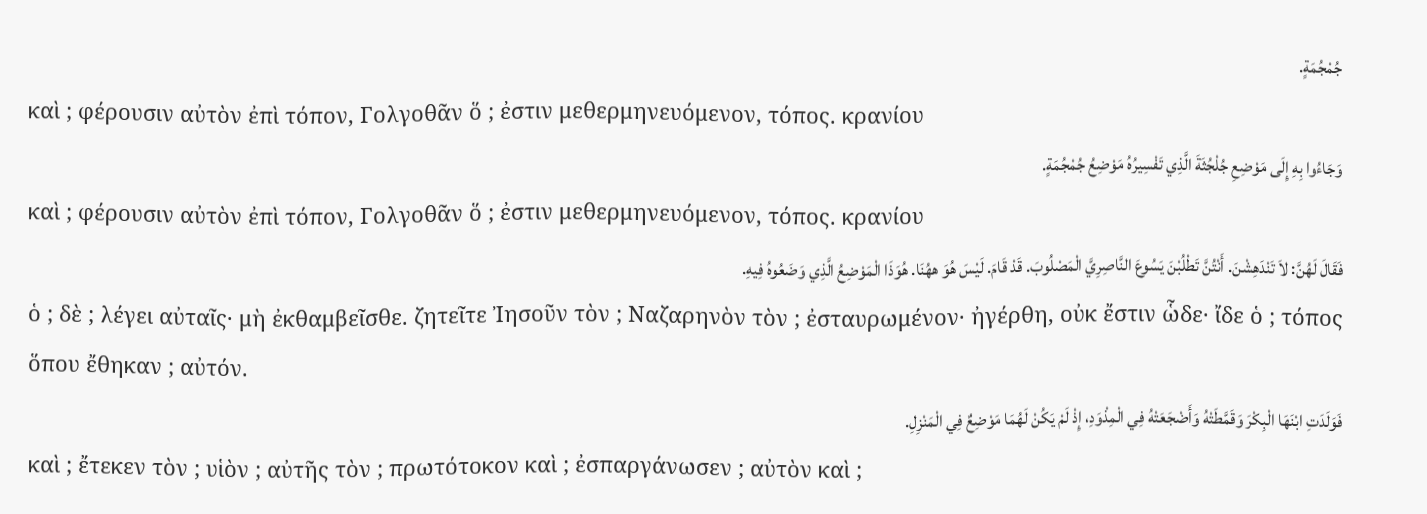جُمْجُمَةٍ.
καὶ ; φέρουσιν αὐτὸν ἐπὶ τόπον, Γολγοθᾶν ὅ ; ἐστιν μεθερμηνευόμενον, τόπος. κρανίου
وَجَاءُوا بِهِ إِلَى مَوْضِعِ جُلْجُثَةَ الَّذِي تَفْسِيرُهُ مَوْضِعُ جُمْجُمَةٍ.
καὶ ; φέρουσιν αὐτὸν ἐπὶ τόπον, Γολγοθᾶν ὅ ; ἐστιν μεθερμηνευόμενον, τόπος. κρανίου
فَقَالَ لَهُنَّ: لاَ تَنْدَهِشْنَ. أَنْتُنَّ تَطْلُبْنَ يَسُوعَ النَّاصِرِيَّ الْمَصْلُوبَ. قَدْ قَامَ. لَيْسَ هُوَ ههُنَا. هُوَذَا الْمَوْضِعُ الَّذِي وَضَعُوهُ فِيهِ.
ὁ ; δὲ ; λέγει αὐταῖς· μὴ ἐκθαμβεῖσθε. ζητεῖτε Ἰησοῦν τὸν ; Ναζαρηνὸν τὸν ; ἐσταυρωμένον· ἠγέρθη, οὐκ ἔστιν ὧδε· ἴδε ὁ ; τόπος ὅπου ἔθηκαν ; αὐτόν.
فَوَلَدَتِ ابْنَهَا الْبِكْرَ وَقَمَّطَتْهُ وَأَضْجَعَتْهُ فِي الْمِذْوَدِ، إِذْ لَمْ يَكُنْ لَهُمَا مَوْضِعٌ فِي الْمَنْزِلِ.
καὶ ; ἔτεκεν τὸν ; υἱὸν ; αὐτῆς τὸν ; πρωτότοκον καὶ ; ἐσπαργάνωσεν ; αὐτὸν καὶ ;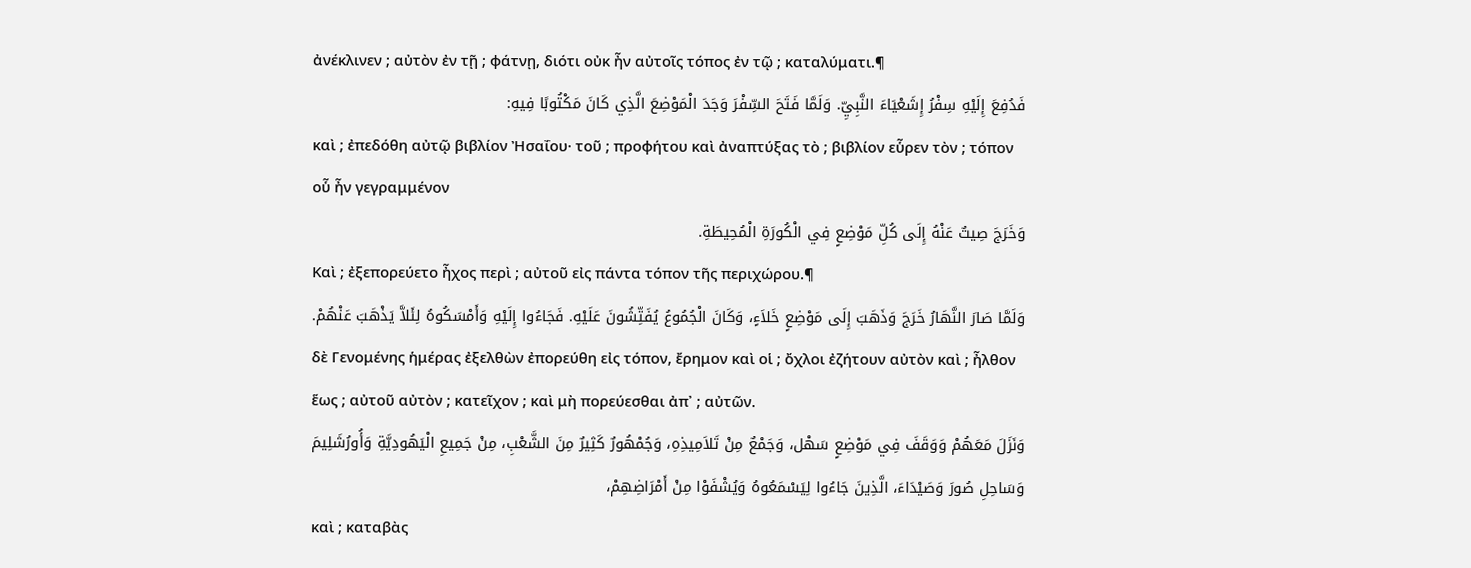ἀνέκλινεν ; αὐτὸν ἐν τῇ ; φάτνῃ, διότι οὐκ ἦν αὐτοῖς τόπος ἐν τῷ ; καταλύματι.¶
فَدُفِعَ إِلَيْهِ سِفْرُ إِشَعْيَاءَ النَّبِيِّ. وَلَمَّا فَتَحَ السِّفْرَ وَجَدَ الْمَوْضِعَ الَّذِي كَانَ مَكْتُوبًا فِيهِ:
καὶ ; ἐπεδόθη αὐτῷ βιβλίον Ἠσαΐου· τοῦ ; προφήτου καὶ ἀναπτύξας τὸ ; βιβλίον εὗρεν τὸν ; τόπον οὗ ἦν γεγραμμένον
وَخَرَجَ صِيتٌ عَنْهُ إِلَى كُلِّ مَوْضِعٍ فِي الْكُورَةِ الْمُحِيطَةِ.
Καὶ ; ἐξεπορεύετο ἦχος περὶ ; αὐτοῦ εἰς πάντα τόπον τῆς περιχώρου.¶
وَلَمَّا صَارَ النَّهَارُ خَرَجَ وَذَهَبَ إِلَى مَوْضِعٍ خَلاَءٍ، وَكَانَ الْجُمُوعُ يُفَتِّشُونَ عَلَيْهِ. فَجَاءُوا إِلَيْهِ وَأَمْسَكُوهُ لِئَلاَّ يَذْهَبَ عَنْهُمْ.
δὲ Γενομένης ἡμέρας ἐξελθὼν ἐπορεύθη εἰς τόπον, ἔρημον καὶ οἱ ; ὄχλοι ἐζήτουν αὐτὸν καὶ ; ἦλθον ἕως ; αὐτοῦ αὐτὸν ; κατεῖχον ; καὶ μὴ πορεύεσθαι ἀπ᾽ ; αὐτῶν.
وَنَزَلَ مَعَهُمْ وَوَقَفَ فِي مَوْضِعٍ سَهْل، وَجَمْعٌ مِنْ تَلاَمِيذِهِ، وَجُمْهُورٌ كَثِيرٌ مِنَ الشَّعْبِ، مِنْ جَمِيعِ الْيَهُودِيَّةِ وَأُورُشَلِيمَ وَسَاحِلِ صُورَ وَصَيْدَاءَ، الَّذِينَ جَاءُوا لِيَسْمَعُوهُ وَيُشْفَوْا مِنْ أَمْرَاضِهِمْ،
καὶ ; καταβὰς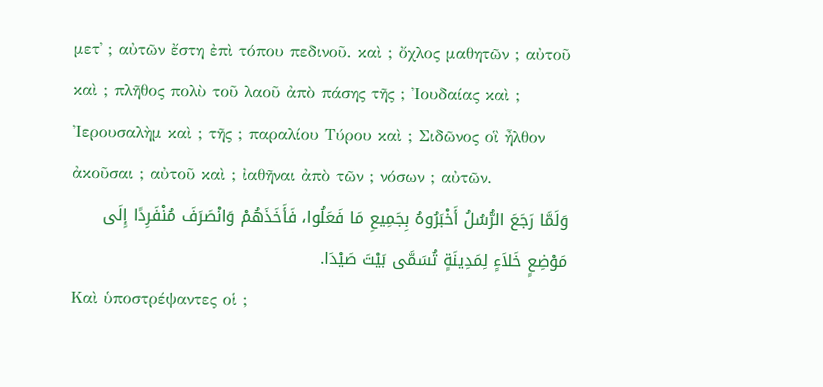μετ᾽ ; αὐτῶν ἔστη ἐπὶ τόπου πεδινοῦ. καὶ ; ὄχλος μαθητῶν ; αὐτοῦ καὶ ; πλῆθος πολὺ τοῦ λαοῦ ἀπὸ πάσης τῆς ; Ἰουδαίας καὶ ; Ἰερουσαλὴμ καὶ ; τῆς ; παραλίου Τύρου καὶ ; Σιδῶνος οἳ ἦλθον ἀκοῦσαι ; αὐτοῦ καὶ ; ἰαθῆναι ἀπὸ τῶν ; νόσων ; αὐτῶν.
وَلَمَّا رَجَعَ الرُّسُلُ أَخْبَرُوهُ بِجَمِيعِ مَا فَعَلُوا، فَأَخَذَهُمْ وَانْصَرَفَ مُنْفَرِدًا إِلَى مَوْضِعٍ خَلاَءٍ لِمَدِينَةٍ تُسَمَّى بَيْتَ صَيْدَا.
Καὶ ὑποστρέψαντες οἱ ;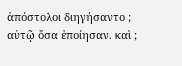ἀπόστολοι διηγήσαντο ; αὐτῷ ὅσα ἐποίησαν. καὶ ;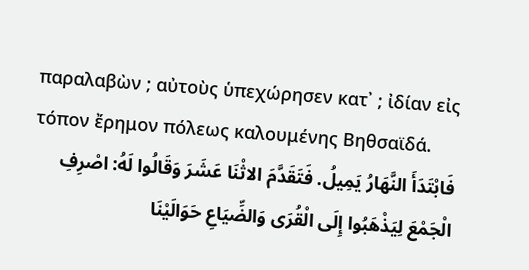παραλαβὼν ; αὐτοὺς ὑπεχώρησεν κατ᾽ ; ἰδίαν εἰς τόπον ἔρημον πόλεως καλουμένης Βηθσαϊδά.
فَابْتَدَأَ النَّهَارُ يَمِيلُ. فَتَقَدَّمَ الاثْنَا عَشَرَ وَقَالُوا لَهُ: اصْرِفِ الْجَمْعَ لِيَذْهَبُوا إِلَى الْقُرَى وَالضِّيَاعِ حَوَالَيْنَا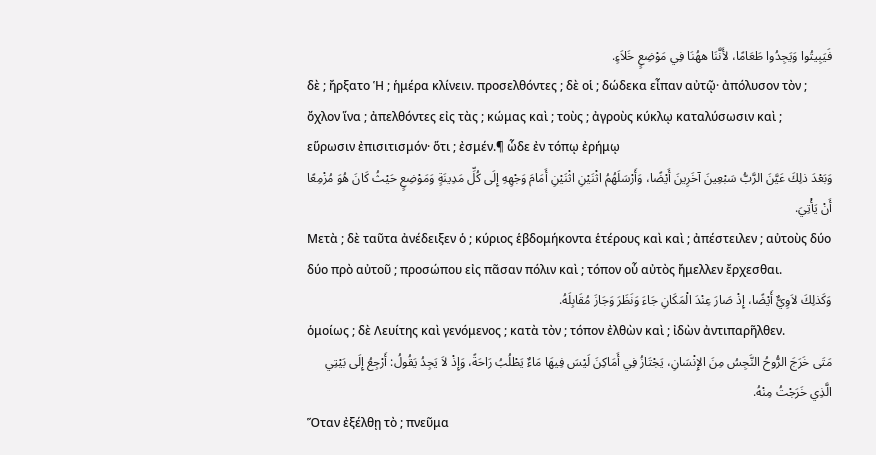فَيَبِيتُوا وَيَجِدُوا طَعَامًا، لأَنَّنَا ههُنَا فِي مَوْضِعٍ خَلاَءٍ.
δὲ ; ἤρξατο Ἡ ; ἡμέρα κλίνειν. προσελθόντες ; δὲ οἱ ; δώδεκα εἶπαν αὐτῷ· ἀπόλυσον τὸν ; ὄχλον ἵνα ; ἀπελθόντες εἰς τὰς ; κώμας καὶ ; τοὺς ; ἀγροὺς κύκλῳ καταλύσωσιν καὶ ; εὕρωσιν ἐπισιτισμόν· ὅτι ; ἐσμέν.¶ ὧδε ἐν τόπῳ ἐρήμῳ
وَبَعْدَ ذلِكَ عَيَّنَ الرَّبُّ سَبْعِينَ آخَرِينَ أَيْضًا، وَأَرْسَلَهُمُ اثْنَيْنِ اثْنَيْنِ أَمَامَ وَجْهِهِ إِلَى كُلِّ مَدِينَةٍ وَمَوْضِعٍ حَيْثُ كَانَ هُوَ مُزْمِعًا أَنْ يَأْتِيَ.
Μετὰ ; δὲ ταῦτα ἀνέδειξεν ὁ ; κύριος ἑβδομήκοντα ἑτέρους καὶ καὶ ; ἀπέστειλεν ; αὐτοὺς δύο δύο πρὸ αὐτοῦ ; προσώπου εἰς πᾶσαν πόλιν καὶ ; τόπον οὗ αὐτὸς ἤμελλεν ἔρχεσθαι.
وَكَذلِكَ لاَوِيٌّ أَيْضًا، إِذْ صَارَ عِنْدَ الْمَكَانِ جَاءَ وَنَظَرَ وَجَازَ مُقَابِلَهُ.
ὁμοίως ; δὲ Λευίτης καὶ γενόμενος ; κατὰ τὸν ; τόπον ἐλθὼν καὶ ; ἰδὼν ἀντιπαρῆλθεν.
مَتَى خَرَجَ الرُّوحُ النَّجِسُ مِنَ الإِنْسَانِ، يَجْتَازُ فِي أَمَاكِنَ لَيْسَ فِيهَا مَاءٌ يَطْلُبُ رَاحَةً، وَإِذْ لاَ يَجِدُ يَقُولُ: أَرْجِعُ إِلَى بَيْتِي الَّذِي خَرَجْتُ مِنْهُ.
Ὅταν ἐξέλθῃ τὸ ; πνεῦμα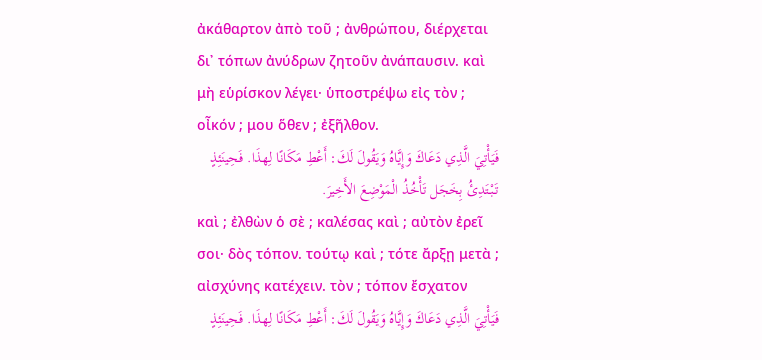ἀκάθαρτον ἀπὸ τοῦ ; ἀνθρώπου, διέρχεται δι᾽ τόπων ἀνύδρων ζητοῦν ἀνάπαυσιν. καὶ μὴ εὑρίσκον λέγει· ὑποστρέψω εἰς τὸν ; οἶκόν ; μου ὅθεν ; ἐξῆλθον.
فَيَأْتِيَ الَّذِي دَعَاكَ وَإِيَّاهُ وَيَقُولَ لَكَ: أَعْطِ مَكَانًا لِهذَا. فَحِينَئِذٍ تَبْتَدِئُ بِخَجَل تَأْخُذُ الْمَوْضِعَ الأَخِيرَ.
καὶ ; ἐλθὼν ὁ σὲ ; καλέσας καὶ ; αὐτὸν ἐρεῖ σοι· δὸς τόπον. τούτῳ καὶ ; τότε ἄρξῃ μετὰ ; αἰσχύνης κατέχειν. τὸν ; τόπον ἔσχατον
فَيَأْتِيَ الَّذِي دَعَاكَ وَإِيَّاهُ وَيَقُولَ لَكَ: أَعْطِ مَكَانًا لِهذَا. فَحِينَئِذٍ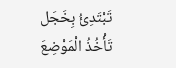تَبْتَدِئُ بِخَجَل تَأْخُذُ الْمَوْضِعَ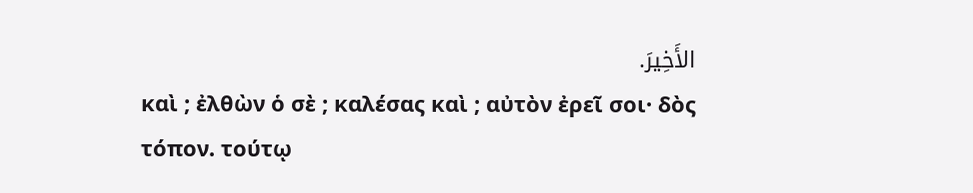الأَخِيرَ.
καὶ ; ἐλθὼν ὁ σὲ ; καλέσας καὶ ; αὐτὸν ἐρεῖ σοι· δὸς τόπον. τούτῳ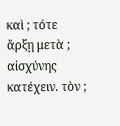καὶ ; τότε ἄρξῃ μετὰ ; αἰσχύνης κατέχειν. τὸν ;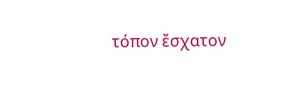τόπον ἔσχατον